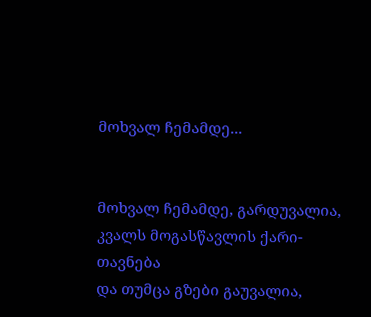მოხვალ ჩემამდე...


მოხვალ ჩემამდე, გარდუვალია,
კვალს მოგასწავლის ქარი-თავნება
და თუმცა გზები გაუვალია,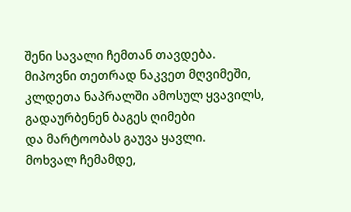შენი სავალი ჩემთან თავდება.
მიპოვნი თეთრად ნაკვეთ მღვიმეში,
კლდეთა ნაპრალში ამოსულ ყვავილს,
გადაურბენენ ბაგეს ღიმები
და მარტოობას გაუვა ყავლი.
მოხვალ ჩემამდე,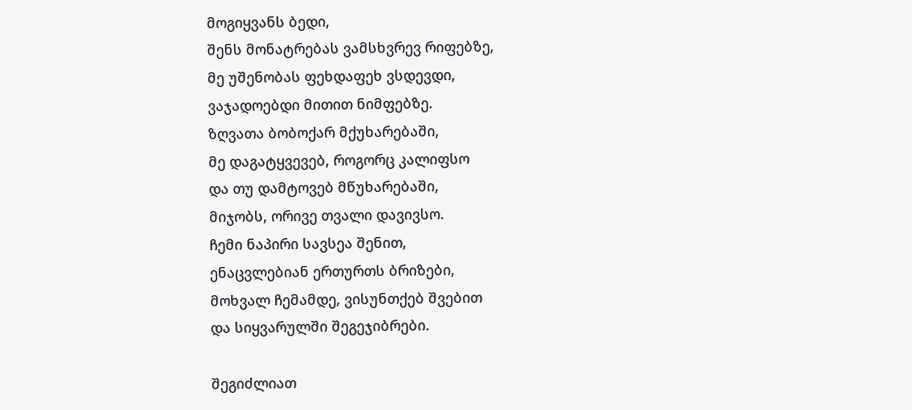მოგიყვანს ბედი,
შენს მონატრებას ვამსხვრევ რიფებზე,
მე უშენობას ფეხდაფეხ ვსდევდი,
ვაჯადოებდი მითით ნიმფებზე.
ზღვათა ბობოქარ მქუხარებაში,
მე დაგატყვევებ, როგორც კალიფსო
და თუ დამტოვებ მწუხარებაში,
მიჯობს, ორივე თვალი დავივსო.
ჩემი ნაპირი სავსეა შენით,
ენაცვლებიან ერთურთს ბრიზები,
მოხვალ ჩემამდე, ვისუნთქებ შვებით
და სიყვარულში შეგეჯიბრები.

შეგიძლიათ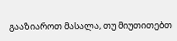გააზიაროთ მასალა, თუ მიუთითებთ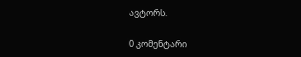ავტორს.

0 კომენტარი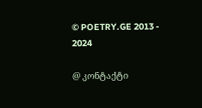© POETRY.GE 2013 - 2024

@ კონტაქტი